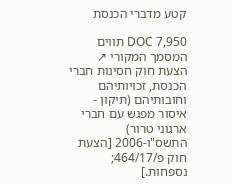קטע מדברי הכנסת

DOC 7,950 תווים המסמך המקורי ↗
הצעת חוק חסינות חברי הכנסת, זכויותיהם וחובותיהם (תיקון - איסור מפגש עם חברי ארגוני טרור) התשס"ו-2006 [הצעת חוק פ/464/17; נספחות.]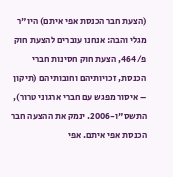(הצעת חבר הכנסת אפי איתם) היו"ר מגלי והבה: אנחנו עוברים להצעת חוק פ/464, הצעת חוק חסינות חברי הכנסת, זכויותיהם וחובותיהם (תיקון – איסור מפגש עם חברי ארגוני טרור), התשס"ו-2006. ינמק את ההצעה חבר הכנסת אפי איתם. אפי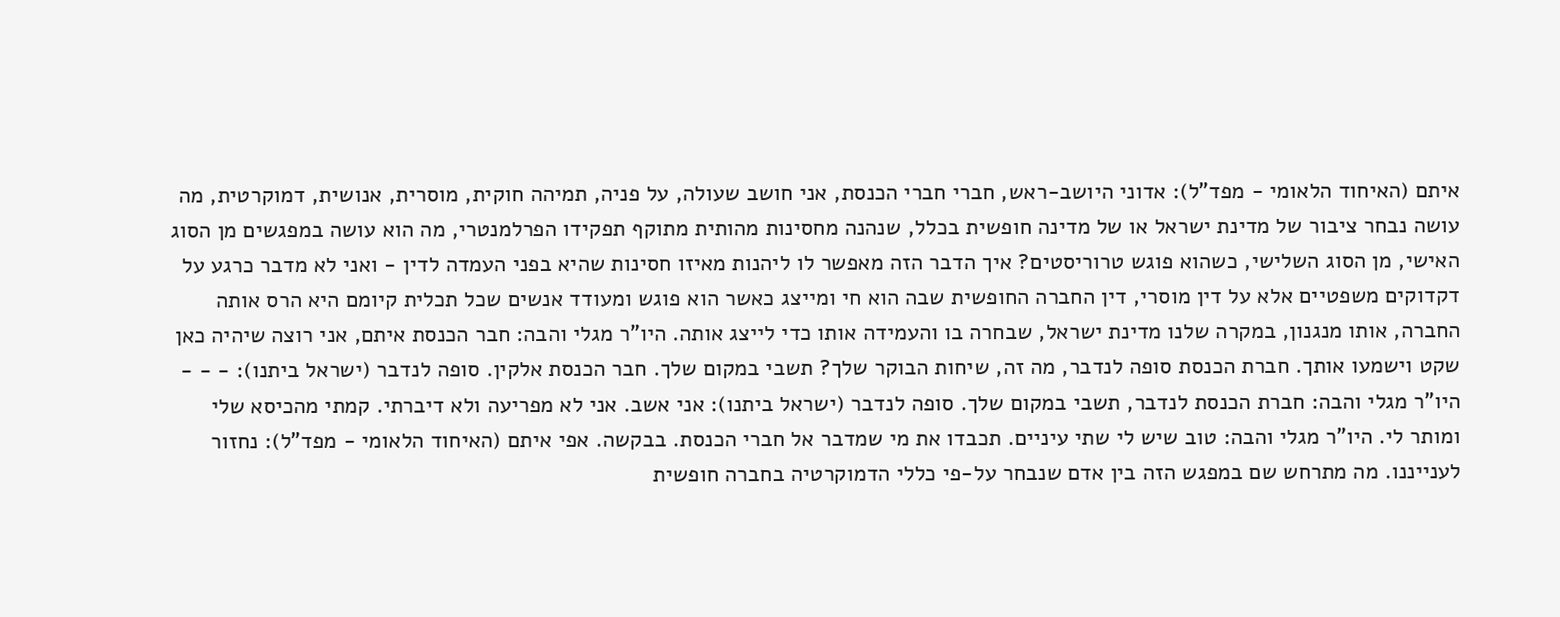איתם (האיחוד הלאומי - מפד"ל): אדוני היושב-ראש, חברי חברי הכנסת, אני חושב שעולה, על פניה, תמיהה חוקית, מוסרית, אנושית, דמוקרטית, מה עושה נבחר ציבור של מדינת ישראל או של מדינה חופשית בכלל, שנהנה מחסינות מהותית מתוקף תפקידו הפרלמנטרי, מה הוא עושה במפגשים מן הסוג האישי, מן הסוג השלישי, כשהוא פוגש טרוריסטים? איך הדבר הזה מאפשר לו ליהנות מאיזו חסינות שהיא בפני העמדה לדין - ואני לא מדבר כרגע על דקדוקים משפטיים אלא על דין מוסרי, דין החברה החופשית שבה הוא חי ומייצג כאשר הוא פוגש ומעודד אנשים שכל תכלית קיומם היא הרס אותה החברה, אותו מנגנון, במקרה שלנו מדינת ישראל, שבחרה בו והעמידה אותו כדי לייצג אותה. היו"ר מגלי והבה: חבר הכנסת איתם, אני רוצה שיהיה כאן שקט וישמעו אותך. חברת הכנסת סופה לנדבר, מה זה, שיחות הבוקר שלך? תשבי במקום שלך. חבר הכנסת אלקין. סופה לנדבר (ישראל ביתנו): - - - היו"ר מגלי והבה: חברת הכנסת לנדבר, תשבי במקום שלך. סופה לנדבר (ישראל ביתנו): אני אשב. אני לא מפריעה ולא דיברתי. קמתי מהכיסא שלי ומותר לי. היו"ר מגלי והבה: טוב שיש לי שתי עיניים. תכבדו את מי שמדבר אל חברי הכנסת. בבקשה. אפי איתם (האיחוד הלאומי - מפד"ל): נחזור לענייננו. מה מתרחש שם במפגש הזה בין אדם שנבחר על-פי כללי הדמוקרטיה בחברה חופשית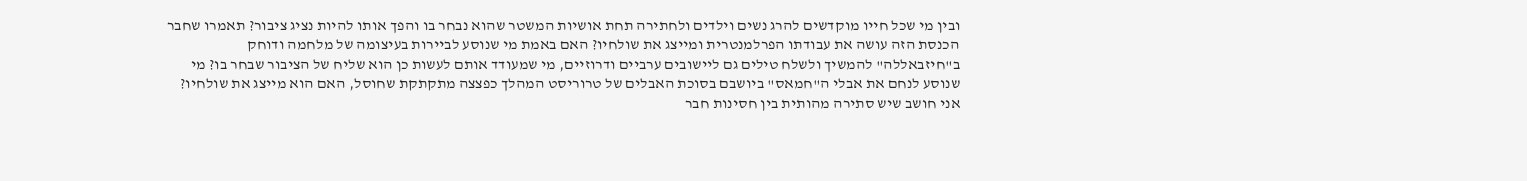ובין מי שכל חייו מוקדשים להרג נשים וילדים ולחתירה תחת אושיות המשטר שהוא נבחר בו והפך אותו להיות נציג ציבור? תאמרו שחבר הכנסת הזה עושה את עבודתו הפרלמנטרית ומייצג את שולחיו? האם באמת מי שנוסע לביירות בעיצומה של מלחמה ודוחק ב"חיזבאללה" להמשיך ולשלח טילים גם ליישובים ערביים ודרוזיים, מי שמעודד אותם לעשות כן הוא שליח של הציבור שבחר בו? מי שנוסע לנחם את אבלי ה"חמאס" ביושבם בסוכת האבלים של טרוריסט המהלך כפצצה מתקתקת שחוסל, האם הוא מייצג את שולחיו? אני חושב שיש סתירה מהותית בין חסינות חבר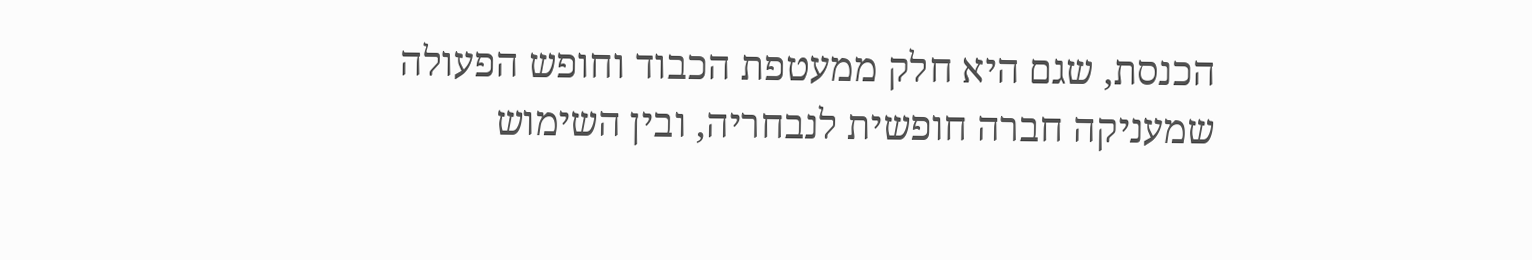הכנסת, שגם היא חלק ממעטפת הכבוד וחופש הפעולה שמעניקה חברה חופשית לנבחריה, ובין השימוש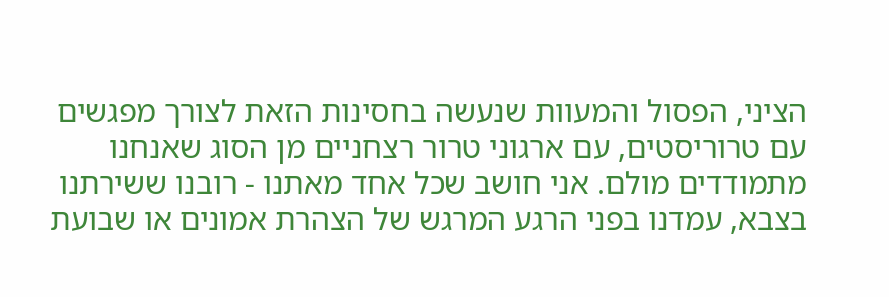הציני, הפסול והמעוות שנעשה בחסינות הזאת לצורך מפגשים עם טרוריסטים, עם ארגוני טרור רצחניים מן הסוג שאנחנו מתמודדים מולם. אני חושב שכל אחד מאתנו - רובנו ששירתנו בצבא, עמדנו בפני הרגע המרגש של הצהרת אמונים או שבועת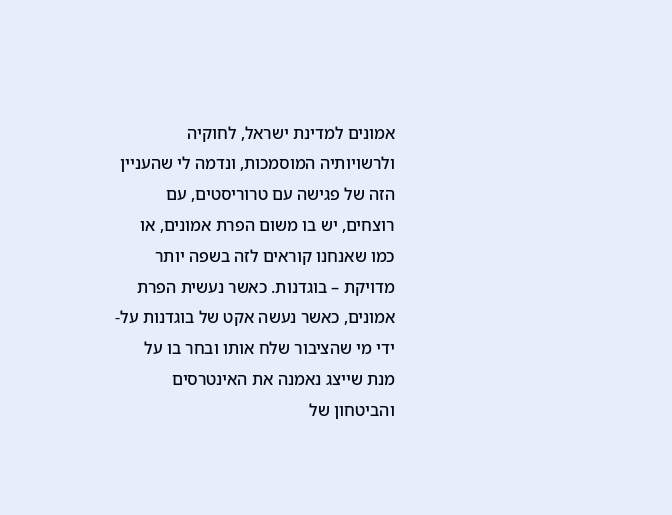אמונים למדינת ישראל, לחוקיה ולרשויותיה המוסמכות, ונדמה לי שהעניין הזה של פגישה עם טרוריסטים, עם רוצחים, יש בו משום הפרת אמונים, או כמו שאנחנו קוראים לזה בשפה יותר מדויקת – בוגדנות. כאשר נעשית הפרת אמונים, כאשר נעשה אקט של בוגדנות על-ידי מי שהציבור שלח אותו ובחר בו על מנת שייצג נאמנה את האינטרסים והביטחון של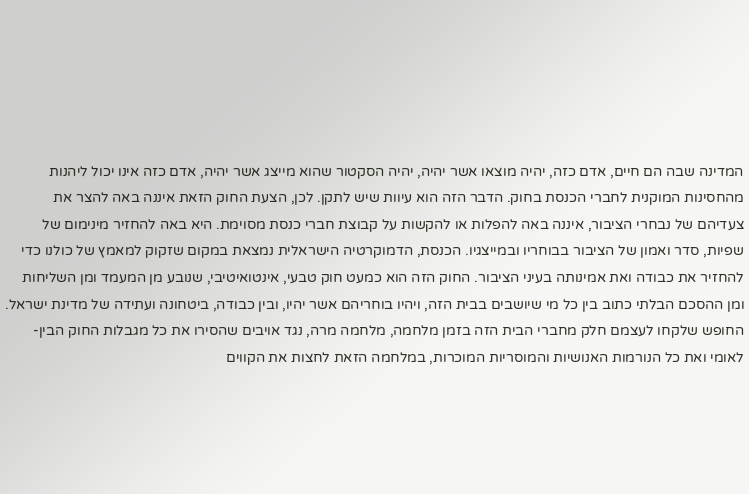המדינה שבה הם חיים, אדם כזה, יהיה מוצאו אשר יהיה, יהיה הסקטור שהוא מייצג אשר יהיה, אדם כזה אינו יכול ליהנות מהחסינות המוקנית לחברי הכנסת בחוק. הדבר הזה הוא עיוות שיש לתקן. לכן, הצעת החוק הזאת איננה באה להצר את צעדיהם של נבחרי הציבור, איננה באה להפלות או להקשות על קבוצת חברי כנסת מסוימת. היא באה להחזיר מינימום של שפיות, סדר ואמון של הציבור בבוחריו ובמייצגיו. הכנסת, הדמוקרטיה הישראלית נמצאת במקום שזקוק למאמץ של כולנו כדי להחזיר את כבודה ואת אמינותה בעיני הציבור. החוק הזה הוא כמעט חוק טבעי, אינטואיטיבי, שנובע מן המעמד ומן השליחות ומן ההסכם הבלתי כתוב בין כל מי שיושבים בבית הזה, ויהיו בוחריהם אשר יהיו, ובין כבודה, ביטחונה ועתידה של מדינת ישראל. החופש שלקחו לעצמם חלק מחברי הבית הזה בזמן מלחמה, מלחמה מרה, נגד אויבים שהסירו את כל מגבלות החוק הבין-לאומי ואת כל הנורמות האנושיות והמוסריות המוכרות, במלחמה הזאת לחצות את הקווים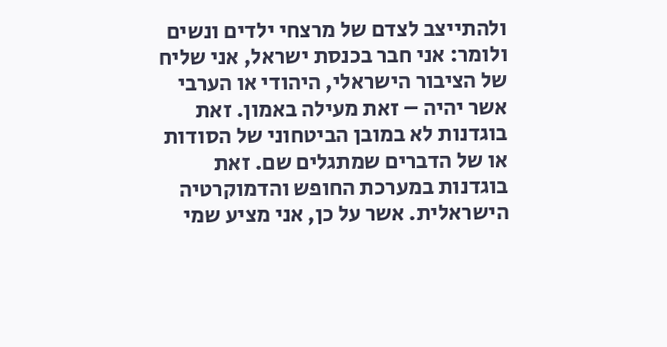ולהתייצב לצדם של מרצחי ילדים ונשים ולומר: אני חבר בכנסת ישראל, אני שליח של הציבור הישראלי, היהודי או הערבי אשר יהיה – זאת מעילה באמון. זאת בוגדנות לא במובן הביטחוני של הסודות או של הדברים שמתגלים שם. זאת בוגדנות במערכת החופש והדמוקרטיה הישראלית. אשר על כן, אני מציע שמי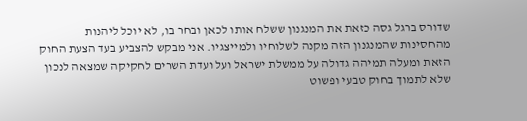שדורס ברגל גסה כזאת את המנגנון ששלח אותו לכאן ובחר בו, לא יוכל ליהנות מהחסינות שהמנגנון הזה מקנה לשלוחיו ולמייצגיו. אני מבקש להצביע בעד הצעת החוק הזאת ומעלה תמיהה גדולה על ממשלת ישראל ועל ועדת השרים לחקיקה שמצאה לנכון שלא לתמוך בחוק טבעי ופשוט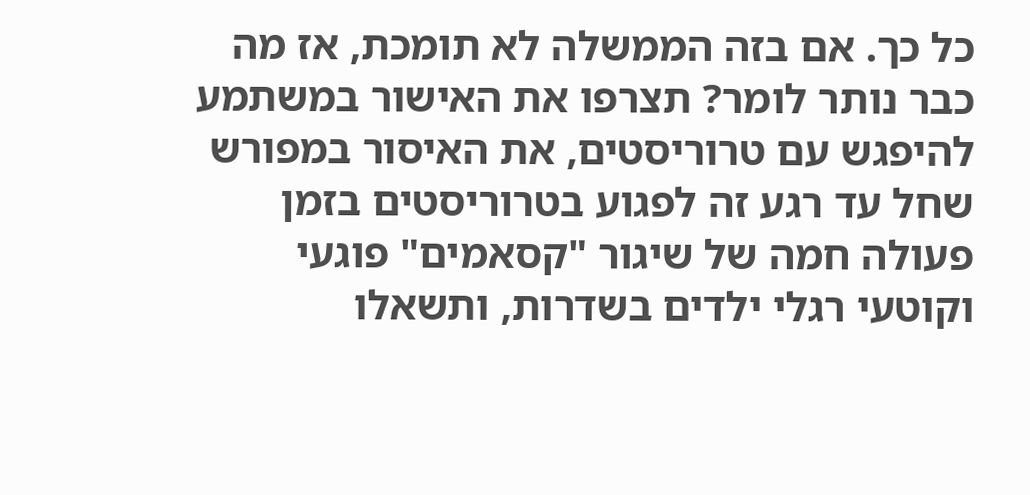כל כך. אם בזה הממשלה לא תומכת, אז מה כבר נותר לומר? תצרפו את האישור במשתמע להיפגש עם טרוריסטים, את האיסור במפורש שחל עד רגע זה לפגוע בטרוריסטים בזמן פעולה חמה של שיגור "קסאמים" פוגעי וקוטעי רגלי ילדים בשדרות, ותשאלו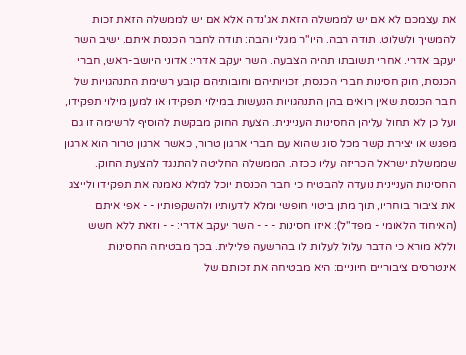את עצמכם לא אם יש לממשלה הזאת אג'נדה אלא אם יש לממשלה הזאת זכות להמשיך ולשלוט. תודה רבה. היו"ר מגלי והבה: תודה לחבר הכנסת איתם. ישיב השר יעקב אדרי. אחרי תשובתו תהיה הצבעה. השר יעקב אדרי: אדוני היושב-ראש, חברי הכנסת, חוק חסינות חברי הכנסת, זכויותיהם וחובותיהם קובע רשימת התנהגויות של חבר הכנסת שאין רואים בהן התנהגויות הנעשות במילוי תפקידו או למען מילוי תפקידו, ועל כן לא תחול עליהן החסינות העניינית. הצעת החוק מבקשת להוסיף לרשימה זו גם מפגש או יצירת קשר מכל סוג שהוא עם חברי ארגון טרור, כאשר ארגון טרור הוא ארגון שממשלת ישראל הכריזה עליו ככזה. הממשלה החליטה להתנגד להצעת החוק. החסינות העניינית נועדה להבטיח כי חבר הכנסת יוכל למלא נאמנה את תפקידו ולייצג את ציבור בוחריו, תוך מתן ביטוי חופשי ומלא לדעותיו ולהשקפותיו - - אפי איתם (האיחוד הלאומי - מפד"ל): איזו חסינות - - - השר יעקב אדרי: - - וזאת ללא חשש וללא מורא כי הדבר עלול לעלות לו בהרשעה פלילית. בכך מבטיחה החסינות אינטרסים ציבוריים חיוניים: היא מבטיחה את זכותם של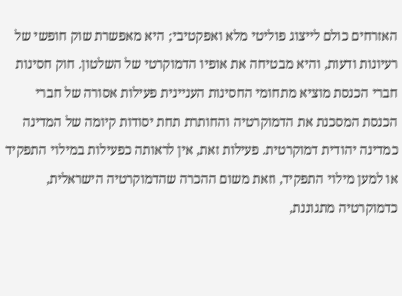האזרחים כולם לייצוג פוליטי מלא ואפקטיבי; היא מאפשרת שוק חופשי של רעיונות ודעות, והיא מבטיחה את אופיו הדמוקרטי של השלטון. חוק חסינות חברי הכנסת מוציא מתחומי החסינות העניינית פעילות אסורה של חברי הכנסת המסכנת את הדמוקרטיה והחותרת תחת יסודות קיומה של המדינה כמדינה יהודית דמוקרטית. פעילות זאת, אין לראותה כפעילות במילוי התפקיד או למען מילוי התפקיד, וזאת משום ההכרה שהדמוקרטיה הישראלית, כדמוקרטיה מתגוננת,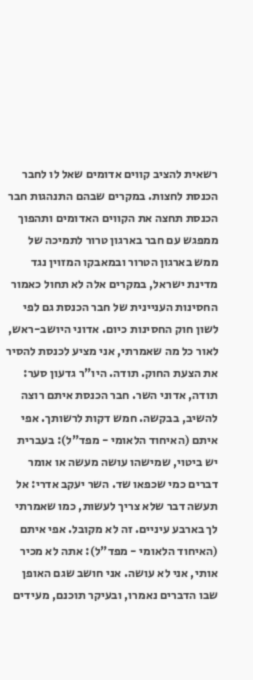רשאית להציב קווים אדומים שאל לו לחבר הכנסת לחצות. במקרים שבהם התנהגות חבר הכנסת תחצה את הקווים האדומים ותהפוך ממפגש עם חבר בארגון טרור לתמיכה של ממש בארגון הטרור ובמאבקו המזוין נגד מדינת ישראל, במקרים אלה לא תחול כאמור החסינות העניינית של חבר הכנסת גם לפי לשון חוק החסינות כיום. אדוני היושב-ראש, לאור כל מה שאמרתי, אני מציע לכנסת להסיר את הצעת החוק. תודה. היו"ר גדעון סער: תודה, אדוני השר. חבר הכנסת איתם רוצה להשיב, בבקשה. חמש דקות לרשותך. אפי איתם (האיחוד הלאומי - מפד"ל): בעברית יש ביטוי, שמישהו עושה מעשה או אומר דברים כמי שכפאו שד. השר יעקב אדרי: אל תעשה דבר שלא צריך לעשות, כמו שאמרתי לך בארבע עיניים. זה לא מקובל. אפי איתם (האיחוד הלאומי - מפד"ל): אתה לא מכיר אותי, אני לא עושה. אני חושב שגם האופן שבו הדברים נאמרו, ובעיקר תוכנם, מעידים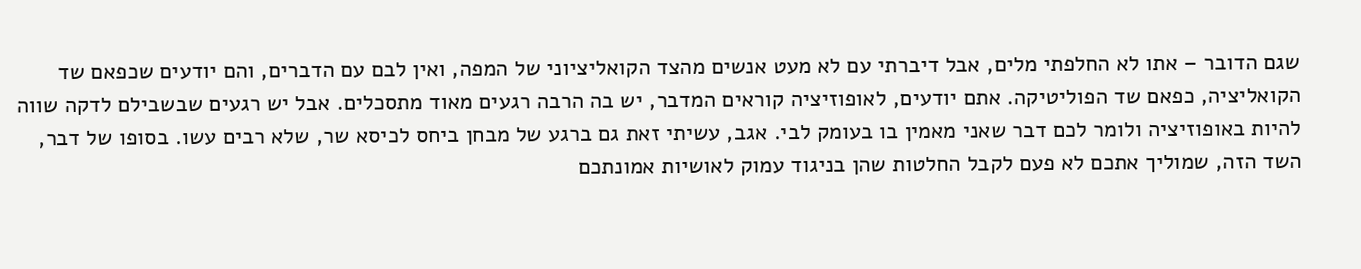שגם הדובר – אתו לא החלפתי מלים, אבל דיברתי עם לא מעט אנשים מהצד הקואליציוני של המפה, ואין לבם עם הדברים, והם יודעים שכפאם שד הקואליציה, כפאם שד הפוליטיקה. אתם יודעים, לאופוזיציה קוראים המדבר, יש בה הרבה רגעים מאוד מתסכלים. אבל יש רגעים שבשבילם לדקה שווה להיות באופוזיציה ולומר לכם דבר שאני מאמין בו בעומק לבי. אגב, עשיתי זאת גם ברגע של מבחן ביחס לכיסא שר, שלא רבים עשו. בסופו של דבר, השד הזה, שמוליך אתכם לא פעם לקבל החלטות שהן בניגוד עמוק לאושיות אמונתכם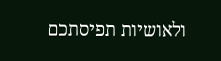ולאושיות תפיסתכם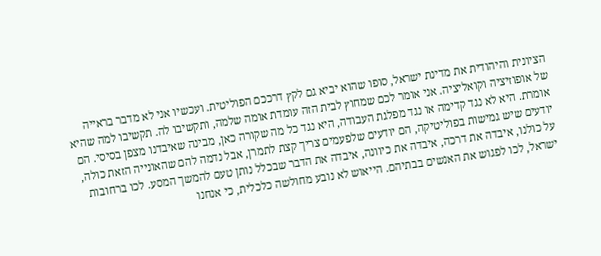הציונית והיהודית את מדינת ישראל, סופו שהוא יביא גם לקץ דרככם הפוליטית. ועכשיו אני לא מדבר בראייה של אופוזיציה וקואליציה. אני אומר לכם שמחוץ לבית הזה עומדת אומה שלמה, ותקשיבו לה. תקשיבו למה שהיא אומרת. היא לא נגד קדימה או נגד מפלגת העבודה, היא נגד כל מה שקורה כאן, מבינה שאיבדנו מצפן בסיסי. הם יודעים שיש גמישות בפוליטיקה, הם יודעים שלפעמים צריך קצת לתמרן, אבל נדמה להם שהאונייה הזאת כולה, על כולנו, איבדה את דרכה, איבדה את כיוונה, איבדה את הדבר שבכלל נותן טעם להמשך המסע. לכו ברחובות ישראל, לכו לפגוש את האנשים בבתיהם. הייאוש לא נובע מחולשה כלכלית, כי אנחנו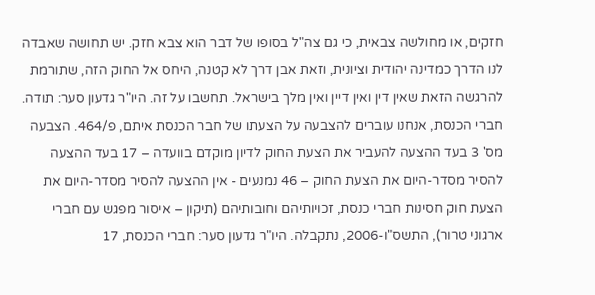חזקים, או מחולשה צבאית, כי גם צה"ל בסופו של דבר הוא צבא חזק. יש תחושה שאבדה לנו הדרך כמדינה יהודית וציונית, וזאת אבן דרך לא קטנה, היחס אל החוק הזה, שתורמת להרגשה הזאת שאין דין ואין דיין ואין מלך בישראל. תחשבו על זה. היו"ר גדעון סער: תודה. חברי הכנסת, אנחנו עוברים להצבעה על הצעתו של חבר הכנסת איתם, פ/464. הצבעה מס' 3 בעד ההצעה להעביר את הצעת החוק לדיון מוקדם בוועדה – 17 בעד ההצעה להסיר מסדר-היום את הצעת החוק – 46 נמנעים - אין ההצעה להסיר מסדר-היום את הצעת חוק חסינות חברי כנסת, זכויותיהם וחובותיהם (תיקון – איסור מפגש עם חברי ארגוני טרור), התשס"ו-2006, נתקבלה. היו"ר גדעון סער: חברי הכנסת, 17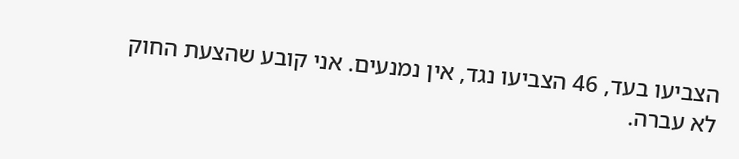הצביעו בעד, 46 הצביעו נגד, אין נמנעים. אני קובע שהצעת החוק לא עברה.